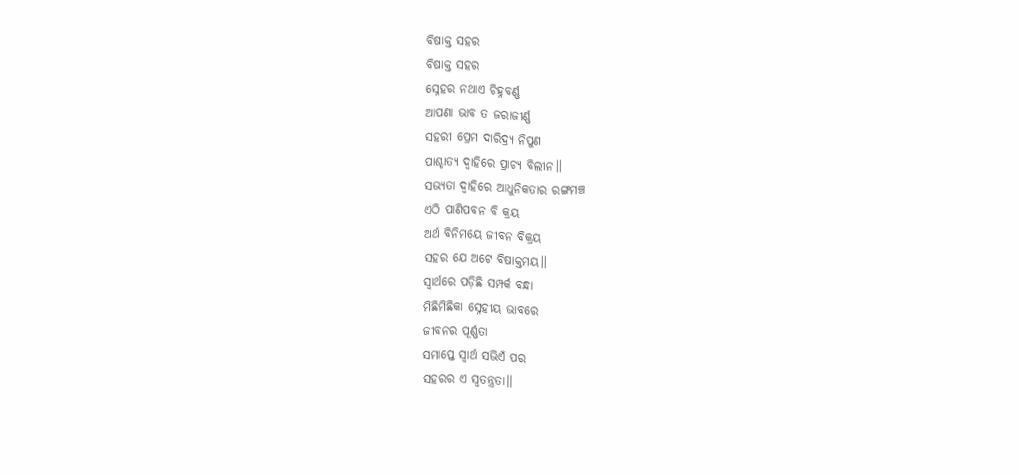ବିଷାକ୍ତ ସହର
ବିଷାକ୍ତ ସହର
ସ୍ନେହର ନଥାଏ ଚିହ୍ନବର୍ଣ୍ଣ
ଆପଣା ଭାବ ତ ଜରାଜୀର୍ଣ୍ଣ
ସହରୀ ପ୍ରେମ ଦାରିଦ୍ର୍ୟ ନିପୁଣ
ପାଶ୍ଚାତ୍ୟ ଦ୍ଵାହିରେ ପ୍ରାଚ୍ୟ ବିଲୀନ।।
ସଭ୍ୟତା ଦ୍ଵାହିରେ ଆଧୁନିକତାର ରଙ୍ଗମଞ୍ଚ
ଏଠି ପାଣିପବନ ବି କ୍ରୟ
ଅର୍ଥ ବିନିମୟେ ଜୀବନ ବିକ୍ରୟ
ସହର ଯେ ଅଟେ ବିଷାକ୍ତମୟ।।
ସ୍ୱାର୍ଥରେ ପଡ଼ିଛି ସମ୍ପର୍କ ବନ୍ଧା
ମିଛିମିଛିକା ସ୍ନେହୀୟ ଭାବରେ
ଜୀବନର ପୂର୍ଣ୍ଣତା
ସମାପ୍ତେ ସ୍ୱାର୍ଥ ସଭିଏଁ ପର
ସହରର ଏ ସ୍ୱତନ୍ତ୍ରତା।।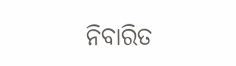ନିବାରିତ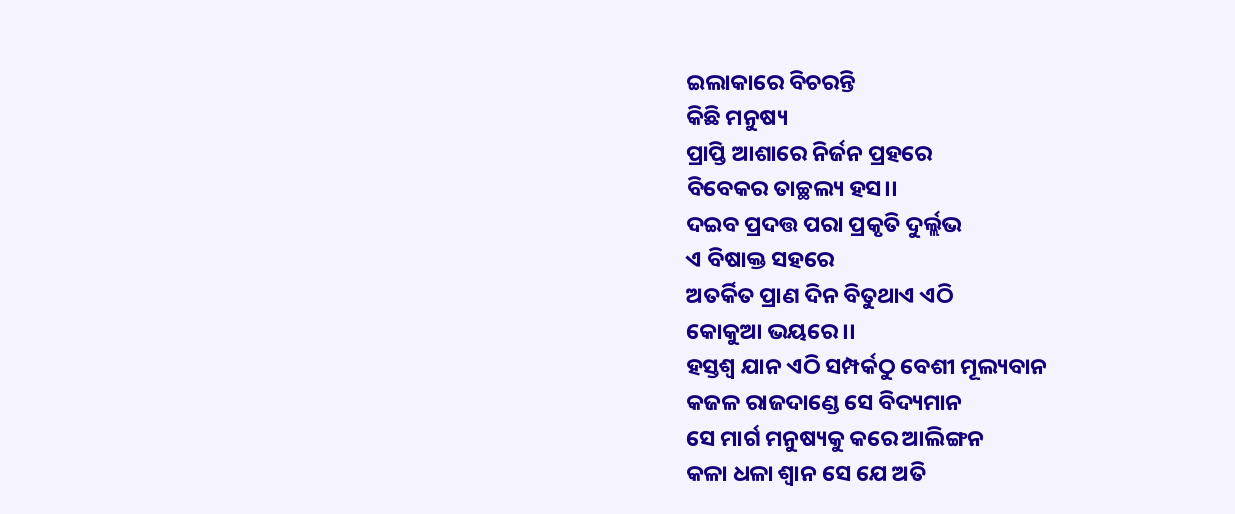ଇଲାକାରେ ବିଚରନ୍ତି
କିଛି ମନୁଷ୍ୟ
ପ୍ରାପ୍ତି ଆଶାରେ ନିର୍ଜନ ପ୍ରହରେ
ବିବେକର ତାଚ୍ଛଲ୍ୟ ହସ।।
ଦଇବ ପ୍ରଦତ୍ତ ପରା ପ୍ରକୃତି ଦୁର୍ଲ୍ଲଭ
ଏ ବିଷାକ୍ତ ସହରେ
ଅତର୍କିତ ପ୍ରାଣ ଦିନ ବିତୁଥାଏ ଏଠି
କୋକୁଆ ଭୟରେ।।
ହସ୍ତଶ୍ଵ ଯାନ ଏଠି ସମ୍ପର୍କଠୁ ବେଶୀ ମୂଲ୍ୟବାନ
କଜଳ ରାଜଦାଣ୍ଡେ ସେ ବିଦ୍ୟମାନ
ସେ ମାର୍ଗ ମନୁଷ୍ୟକୁ କରେ ଆଲିଙ୍ଗନ
କଳା ଧଳା ଶ୍ୱାନ ସେ ଯେ ଅତି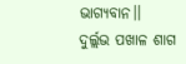ଭାଗ୍ୟବାନ।।
ଦୁର୍ଲ୍ଲଭ ପଖାଳ ଶାଗ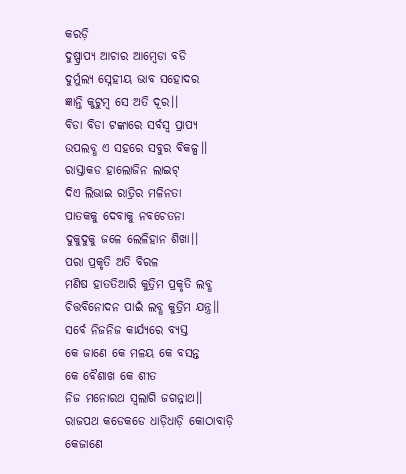କରଡ଼ି
ଦୁଷ୍ପ୍ରାପ୍ୟ ଆଚାର ଆମ୍ବେଡା ବଡି
ଦୁର୍ମୁଲ୍ୟ ସ୍ନେହୀୟ ଭାବ ସହୋଦର
ଜ୍ଞାନ୍ତି କୁଟୁମ୍ବ ସେ ଅତି ଦୂର।।
ବିଡା ବିଡା ଟଙ୍କାରେ ସର୍ବସ୍ୱ ପ୍ରାପ୍ୟ
ଉପଲବ୍ଧ ଏ ସହରେ ସବୁର ବିକଳ୍ପ।।
ରାସ୍ତାକଡ ହାଲୋଜିନ ଲାଇଟ୍
ଦିଏ ଲିଭାଇ ରାତ୍ରିର ମଳିନତା
ପାତକକୁ ଦେବାକୁ ନବଚେତନା
ଦୁକୁଦୁକୁ ଜଳେ ଲେଳିହାନ ଶିଖା।।
ପରା ପ୍ରକୃତି ଅତି ବିରଳ
ମଣିଷ ହାତତିଆରି କୁତ୍ରିମ ପ୍ରକୃତି ଲବ୍ଧ
ଚିତ୍ତବିନୋଦନ ପାଇଁ ଲବ୍ଧ କୁତ୍ରିମ ଯନ୍ତ୍ର।।
ସର୍ବେ ନିଜନିଜ କାର୍ଯ୍ୟରେ ବ୍ୟସ୍ତ
କେ ଜାଣେ କେ ମଳୟ କେ ବସନ୍ତ
କେ ବୈଶାଖ କେ ଶୀତ
ନିଜ ମନୋରଥ ସ୍ଵଲାଗି ଜଗନ୍ନାଥ।।
ରାଜପଥ କଡେକଡେ ଧାଡ଼ିଧାଡ଼ି କୋଠାବାଡ଼ି
କେଜାଣେ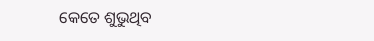କେତେ ଶୁଭୁଥିବ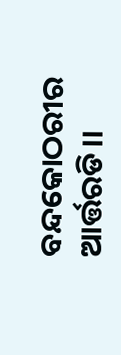ବନ୍ଦକୋଠରୀର ଆର୍ତ୍ତରଡି।।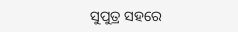ସୁପୁତ୍ର ସହରେ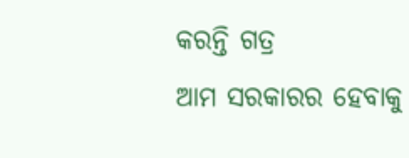କରନ୍ତି ଗତ୍ର
ଆମ ସରକାରର ହେବାକୁ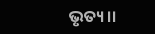ଭୃତ୍ୟ।।